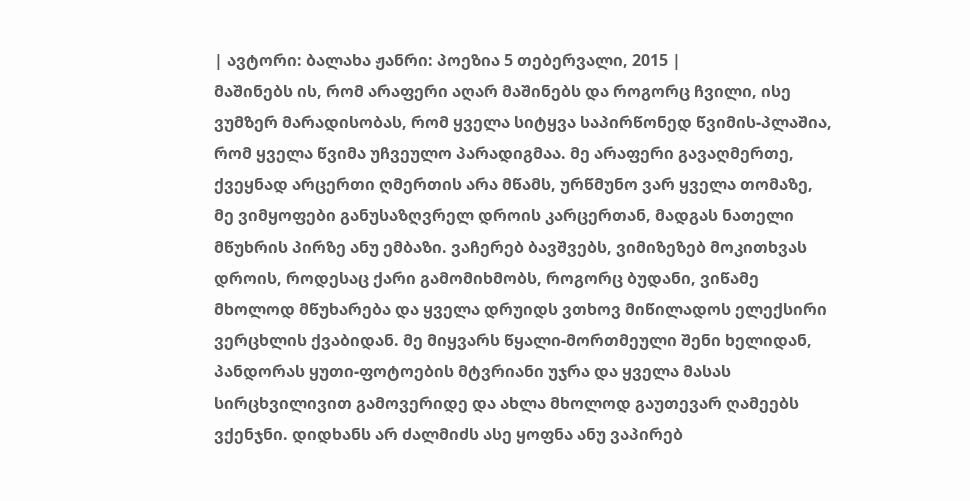| ავტორი: ბალახა ჟანრი: პოეზია 5 თებერვალი, 2015 |
მაშინებს ის, რომ არაფერი აღარ მაშინებს და როგორც ჩვილი, ისე ვუმზერ მარადისობას, რომ ყველა სიტყვა საპირწონედ წვიმის-პლაშია, რომ ყველა წვიმა უჩვეულო პარადიგმაა. მე არაფერი გავაღმერთე, ქვეყნად არცერთი ღმერთის არა მწამს, ურწმუნო ვარ ყველა თომაზე, მე ვიმყოფები განუსაზღვრელ დროის კარცერთან, მადგას ნათელი მწუხრის პირზე ანუ ემბაზი. ვაჩერებ ბავშვებს, ვიმიზეზებ მოკითხვას დროის, როდესაც ქარი გამომიხმობს, როგორც ბუდანი, ვიწამე მხოლოდ მწუხარება და ყველა დრუიდს ვთხოვ მიწილადოს ელექსირი ვერცხლის ქვაბიდან. მე მიყვარს წყალი-მორთმეული შენი ხელიდან, პანდორას ყუთი-ფოტოების მტვრიანი უჯრა და ყველა მასას სირცხვილივით გამოვერიდე და ახლა მხოლოდ გაუთევარ ღამეებს ვქენჯნი. დიდხანს არ ძალმიძს ასე ყოფნა ანუ ვაპირებ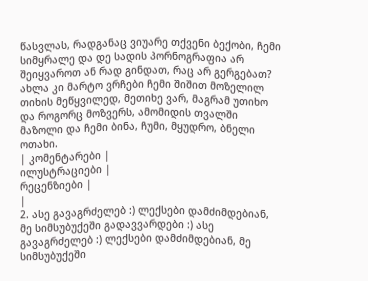წასვლას, რადგანაც ვიუარე თქვენი ბექობი, ჩემი სიმყრალე და დე სადის პორნოგრაფია არ შეიყვაროთ ან რად გინდათ, რაც არ გერგებათ? ახლა კი მარტო ვრჩები ჩემი შიშით მოზელილ თიხის მეწყვილედ, მეთიხე ვარ, მაგრამ უთიხო და როგორც მოზვერს, ამომიდის თვალში მაზოლი და ჩემი ბინა, ჩუმი, მყუდრო, ბნელი ოთახი.
| კომენტარები |
ილუსტრაციები |
რეცენზიები |
|
2. ასე გავაგრძელებ :) ლექსები დამძიმდებიან, მე სიმსუბუქეში გადავვარდები :) ასე გავაგრძელებ :) ლექსები დამძიმდებიან, მე სიმსუბუქეში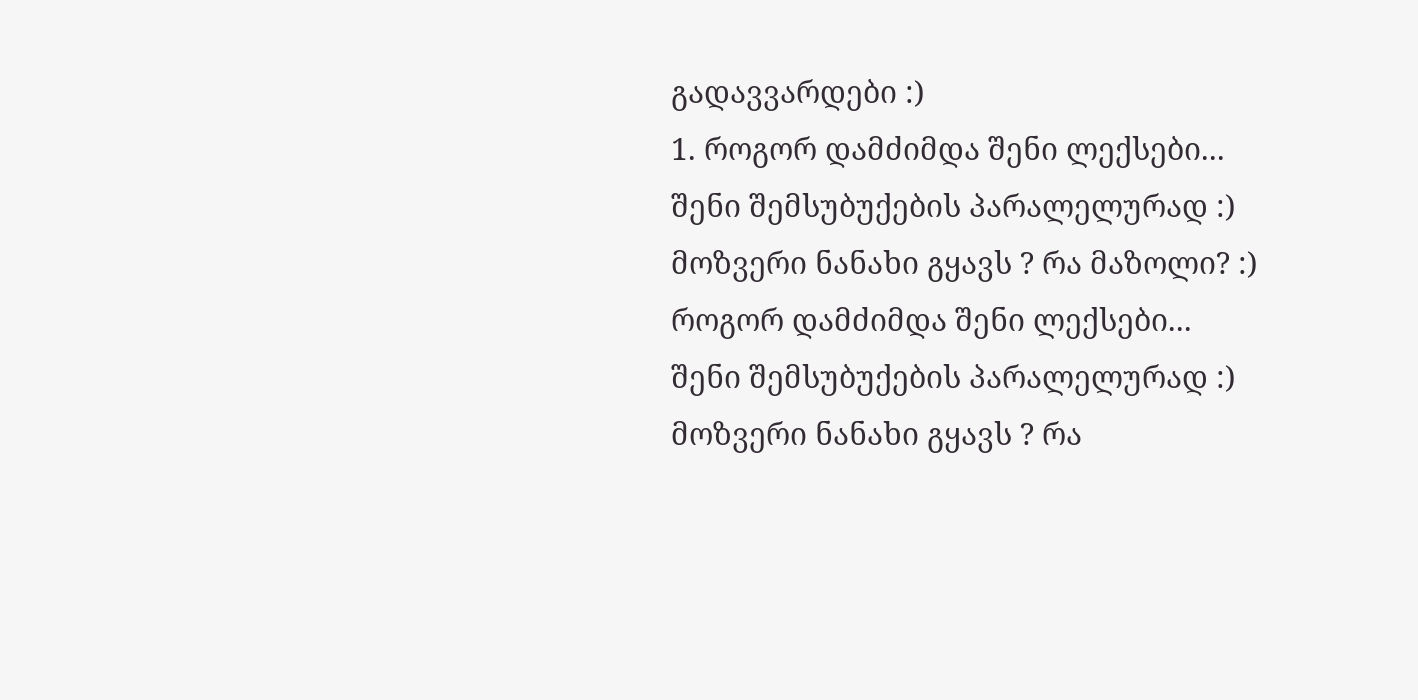გადავვარდები :)
1. როგორ დამძიმდა შენი ლექსები...
შენი შემსუბუქების პარალელურად :)
მოზვერი ნანახი გყავს ? რა მაზოლი? :)
როგორ დამძიმდა შენი ლექსები...
შენი შემსუბუქების პარალელურად :)
მოზვერი ნანახი გყავს ? რა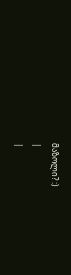მაზოლი? :)
|
|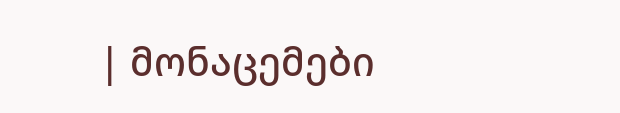| მონაცემები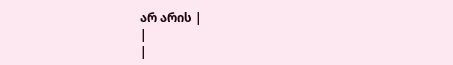არ არის |
|
|